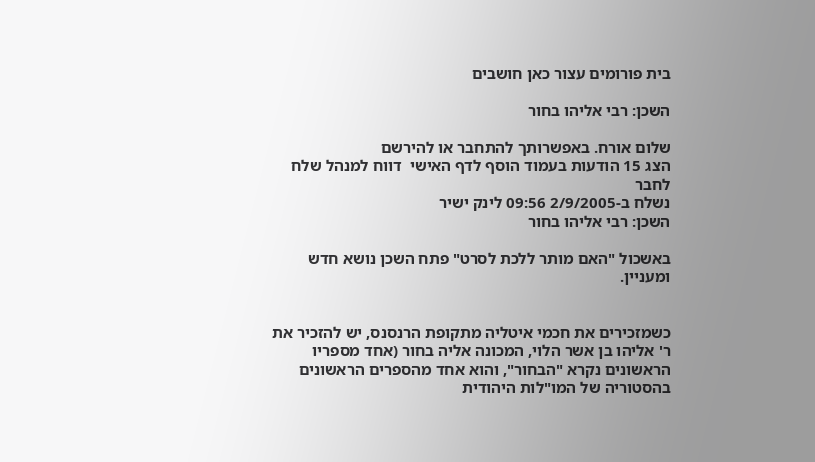בית פורומים עצור כאן חושבים

השכן: רבי אליהו בחור

שלום אורח. באפשרותך להתחבר או להירשם
הצג 15 הודעות בעמוד הוסף לדף האישי  דווח למנהל שלח לחבר
נשלח ב-2/9/2005 09:56 לינק ישיר
השכן: רבי אליהו בחור

באשכול "האם מותר ללכת לסרט" פתח השכן נושא חדש ומעניין.


כשמזכירים את חכמי איטליה מתקופת הרנסנס, יש להזכיר את ר' אליהו בן אשר הלוי, המכונה אליה בחור (אחד מספריו הראשונים נקרא "הבחור", והוא אחד מהספרים הראשונים בהסטוריה של המו"לות היהודית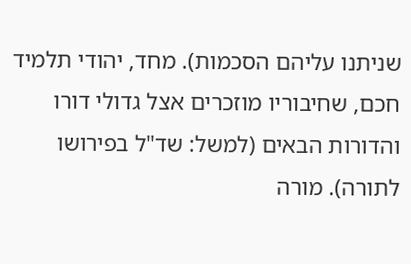שניתנו עליהם הסכמות). מחד, יהודי תלמיד חכם, שחיבוריו מוזכרים אצל גדולי דורו והדורות הבאים (למשל: שד"ל בפירושו לתורה). מורה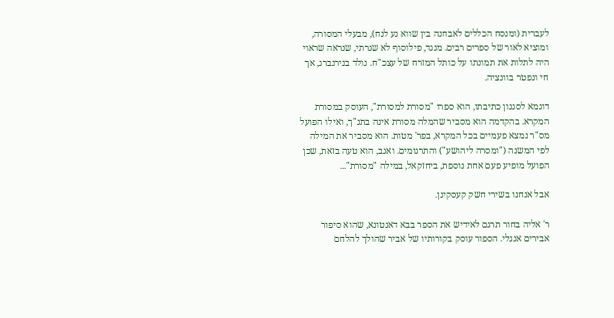לעברית (ומנסח הכללים לאבחנה בין שווא נע לנח), מבעלי המסורה, ומוציא לאור של ספרים רבים. מנגד, פילוסוף לא שגרתי, שנראה שראוי היה לתלות את תמונתו על כותל המזרח של עצכ"ח. נולד בנירנברג, אך חי ונפטר בוונציה.

דוגמא לסגנון כתיבתו, הוא ספרו "מסורת למסורת", העוסק במסורת המקרא. בהקדמה הוא מסביר שהמלה מסורת אינה בתנ"ך, ואילו הפועל מס"ר נמצא פעמיים בכל המקרא, בפר' מטות. הוא מסביר את המילה לפי המשנה ("ומסרה ליהושע") והתרגומים. ואגב, הוא טעה בזאת, שכן הפועל מופיע פעם אחת נוספת, ביחזקאל, במילה "מסורת"...

אבל אנחנו בשירי חשק קעסקינן.

ר' אליה בחור תרגם לאידיש את הספר בבא דאנטונא, שהוא סיפור אבירים אנגלי. הספור עוסק בקורותיו של אביר שהולך להלחם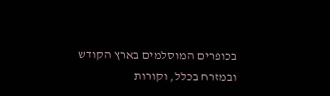בכופרים המוסלמים בארץ הקודש ובמזרח בכלל, וקורות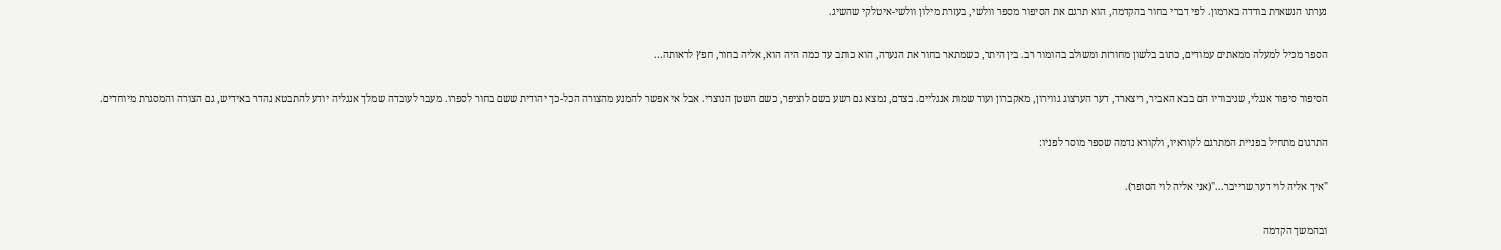נערתו הנשארת בודדה בארמון. לפי דברי בחור בהקדמה, הוא תרגם את הסיפור מספר וולשי, בעזרת מילון וולשי-איטלקי שהשיג.

הספר מכיל למעלה ממאתים עמודים, כתוב בלשון מחורזת ומשולב בהומור רב. בין היתר, כשמתאר בחור את הנערה, הוא כותב עד כמה היה הוא, אליה בחור, חפץ לראותה...

הסיפור סיפור אנגלי, שגיבוריו הם בבא האביר, ריצארד, דער הערצוג גווירון, מאקברון ועוד שמות אנגליים. בצדם, נמצא גם רשע בשם לוציפר, כשם השטן הנוצרי. אבל אי אפשר להמנע מהצורה הכל-כך יהודית ששם בחור לספרו. מעבר לעובדה שמלך אנגליה יודע להתבטא נהדר באידיש, גם הצורה והמסגרת מיוחדים.

התרגום מתחיל בפניית המתרגם לקוראיו, ולקורא נדמה שספר מוסר לפניו:

"איך אליה לוי דער שרייבר..."(אני אליה לוי הסופר).

ובהמשך הקדמה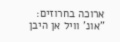ארוכה בחרוזים:
"אונ' וויל אן היבן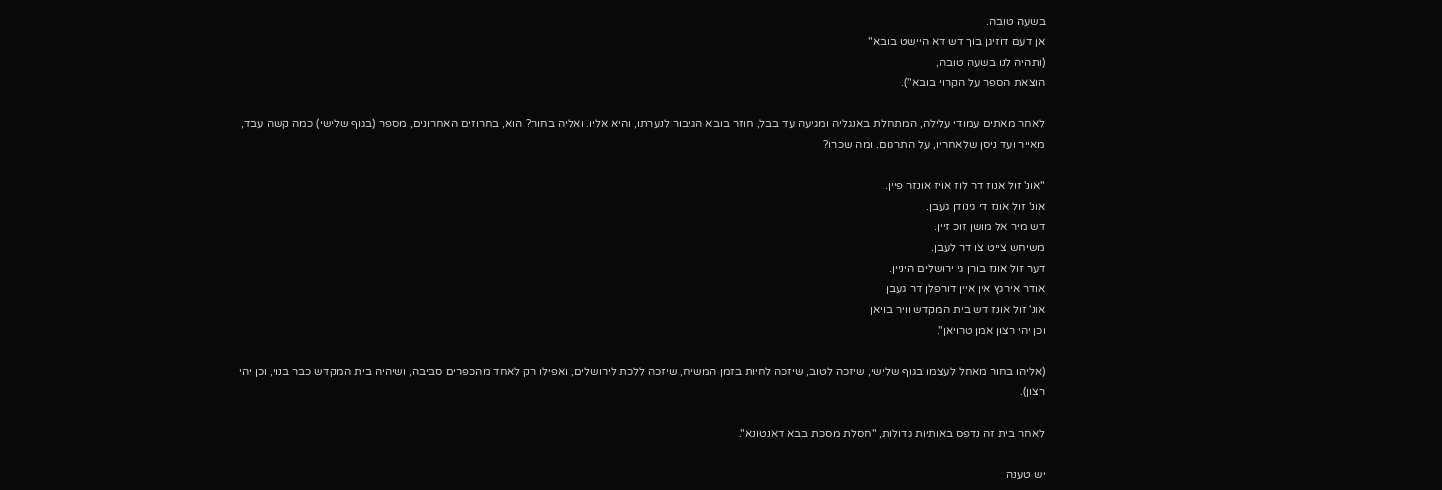בשעה טובה.
אן דעם דוזיגן בוך דש דא היישט בובא"
(ותהיה לנו בשעה טובה,
הוצאת הספר על הקרוי בובא").

לאחר מאתים עמודי עלילה, המתחלת באנגליה ומגיעה עד בבל, חוזר בובא הגיבור לנערתו, והיא אליו. ואליה בחור? הוא, בחרוזים האחרונים, מספר (בגוף שלישי) כמה קשה עבד, מאייר ועד ניסן שלאחריו, על התרגום. ומה שכרו?

"אונ' זול אנוז דר לוז אויז אונזר פיין.
אונ' זול אונז די גינודן געבן.
דש מיר אל מושן זוכ זיין.
משיחש צייט צו דר לעבן.
דער זול אונז בורן גי ירושלים היניין.
אודר אירגץ אין איין דורפלן דר געבן
אונ' זול אונז דש בית המקדש וויר בויאן
וכן יהי רצון אמן טרויאן".

(אליהו בחור מאחל לעצמו בגוף שלישי, שיזכה לטוב, שיזכה לחיות בזמן המשיח, שיזכה ללכת לירושלים, ואפילו רק לאחד מהכפרים סביבה, ושיהיה בית המקדש כבר בנוי, וכן יהי רצון).

לאחר בית זה נדפס באותיות גדולות, "חסלת מסכת בבא דאנטונא".

יש טענה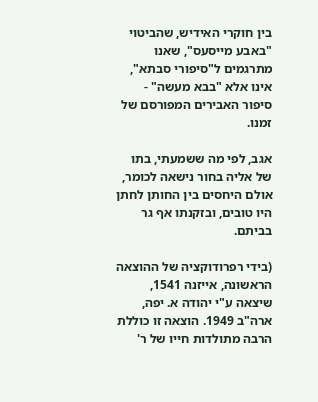בין חוקרי האידיש, שהביטוי "באבע מייסעס", שאנו מתרגמים ל"סיפורי סבתא", אינו אלא "בבא מעשה" - סיפור האבירים המפורסם של זמנו.

אגב, לפי מה ששמעתי, בתו של אליה בחור נישאה לכומר, אולם היחסים בין החותן לחתן היו טובים, ובזקנתו אף גר בביתם.

(בידי רפרודוקציה של ההוצאה הראשונה, אייזנה 1541, שיצאה ע"י יהודה א. יפה, ארה"ב 1949. הוצאה זו כוללת הרבה מתולדות חייו של ר'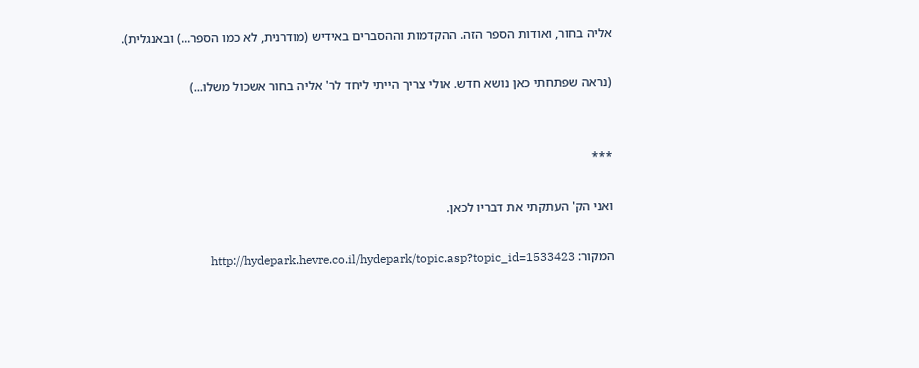אליה בחור, ואודות הספר הזה. ההקדמות וההסברים באידיש (מודרנית, לא כמו הספר...) ובאנגלית).

(נראה שפתחתי כאן נושא חדש. אולי צריך הייתי ליחד לר' אליה בחור אשכול משלו...)


***

ואני הק' העתקתי את דבריו לכאן.

המקור: http://hydepark.hevre.co.il/hydepark/topic.asp?topic_id=1533423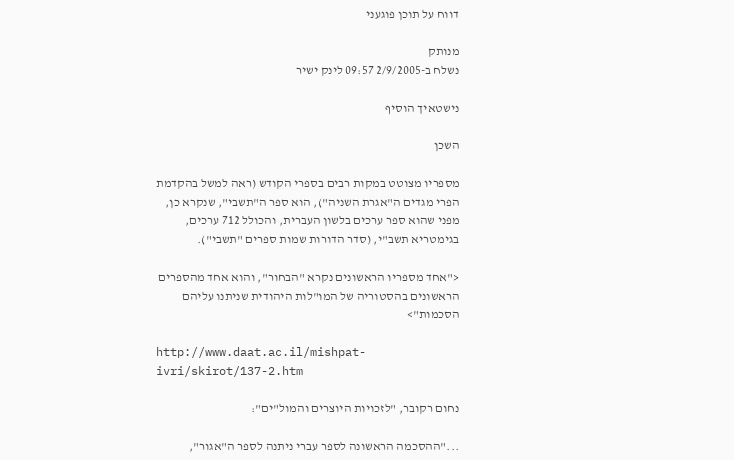דווח על תוכן פוגעני

מנותק
נשלח ב-2/9/2005 09:57 לינק ישיר

נישטאיך הוסיף

השכן

מספריו מצוטט במקות רבים בספרי הקודש (ראה למשל בהקדמת הפרי מגדים ה"אגרת השניה"), הוא ספר ה"תשבי", שנקרא כן, מפני שהוא ספר ערכים בלשון העברית, והכולל 712 ערכים, בגימטריא תשב"י, (סדר הדורות שמות ספרים "תשבי").

<"אחד מספריו הראשונים נקרא "הבחור", והוא אחד מהספרים הראשונים בהסטוריה של המו"לות היהודית שניתנו עליהם הסכמות">

http://www.daat.ac.il/mishpat-ivri/skirot/137-2.htm

נחום רקובר, "לזכויות היוצרים והמול"ים":

..."ההסכמה הראשונה לספר עברי ניתנה לספר ה"אגור",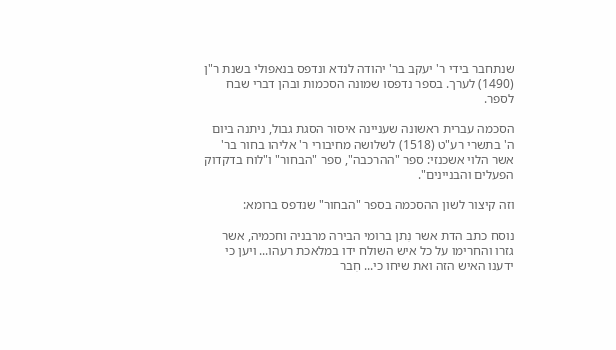שנתחבר בידי ר' יעקב בר' יהודה לנדא ונדפס בנאפולי בשנת ר"ן (1490) לערך. בספר נדפסו שמונה הסכמות ובהן דברי שבח לספר.

הסכמה עברית ראשונה שעניינה איסור הסגת גבול, ניתנה ביום ה' בתשרי רע"ט (1518) לשלושה מחיבורי ר' אליהו בחור בר' אשר הלוי אשכנזי: ספר "ההרכבה", ספר "הבחור" ו"לוח בדקדוק הפעלים והבניינים".

וזה קיצור לשון ההסכמה בספר "הבחור" שנדפס ברומא:

נוסח כתב הדת אשר נִתן ברומי הבירה מרבניה וחכמיה, אשר גזרו והחרימו על כל איש השולח ידו במלאכת רעהו... ויען כי ידענו האיש הזה ואת שיחו כי... חִבר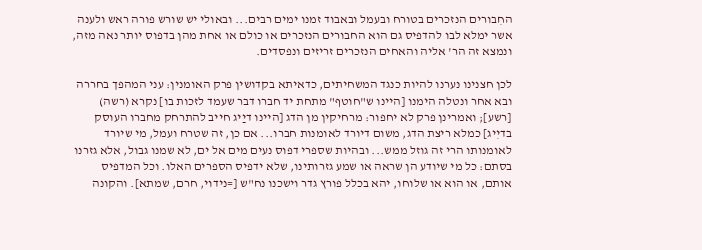החִבורים הנזכרים בטורח ובעמל ובאבוד זמנו ימים רבים... ובאולי יש שורש פורה ראש ולענה אשר ימלא לבו להדפיס גם הוא החבורים הנזכרים או כולם או אחת מהן בדפוס יותר נאה מזה, ונמצא זה הר' אליה והאחים הנזכרים זריזים ונפסדים.

לכן חצנינו נערנו להיות כנגד המשחיתים, כדאיתא בקדושין פרק האומנין: עני המהפך בחררה ובא אחר ונטלה הימנו [היינו ש"חוטף" מתחת יד חברו דבר שעמד לזכות בו] נקרא (רשה) [רשע]; ואמרינן פרק לא יחפור: מרחיקין מן הדג [היינו דיַיג חייב להתרחק מחברו העוסק בדיִיג] כמלא ריצת הדג, משום דיורד לאומנות חברו... אם כן, זה שטרח ועמל, מי שיורד לאומנותו הרי זה גוזל ממש... ובהיות שספרי דפוס נעים מים אל ים, לא שמנו גבול, אלא גזרנו בסתם: כל מי שיודע הן שראה או שמע גזרותינו, שלא ידפיס הספרים האלו. וכל המדפיס אותם, או הוא או שלוחו, יהא בכלל פורץ גדר וישכנו נח"ש [=נידוי, חרם, שמתא]. והקונה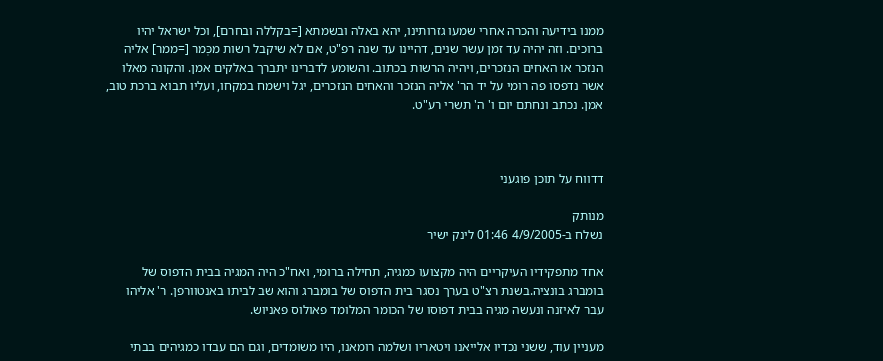ממנו בידיעה והכרה אחרי שמעו גזרותינו, יהא באלה ובשמתא [=בקללה ובחרם], וכל ישראל יהיו ברוכים. וזה יהיה עד זמן עשר שנים, דהיינו עד שנה רפ"ט, אם לא שיקבל רשות מכְּמר [=ממר] אליה הנזכר או האחים הנזכרים, ויהיה הרשות בכתוב. והשומע לדברינו יתברך באלקים אמן. והקונה מאלו אשר נדפסו פה רומי על יד הר' אליה הנזכר והאחים הנזכרים, יגל וישמח במקחו, ועליו תבוא ברכת טוב, אמן. נכתב ונחתם יום ו' ה' תשרי רע"ט.



דדווח על תוכן פוגעני

מנותק
נשלח ב-4/9/2005 01:46 לינק ישיר

אחד מתפקידיו העיקריים היה מקצועו כמגיה, תחילה ברומי, ואח"כ היה המגיה בבית הדפוס של בומברג בונציה.בשנת רצ"ט בערך נסגר בית הדפוס של בומברג והוא שב לביתו באנטוורפן. ר' אליהו עבר לאיזנה ונעשה מגיה בבית דפוסו של הכומר המלומד פאולוס פאניוש.

מעניין עוד, ששני נכדיו אלייאנו ויטאריו ושלמה רומאנו, היו משומדים, וגם הם עבדו כמגיהים בבתי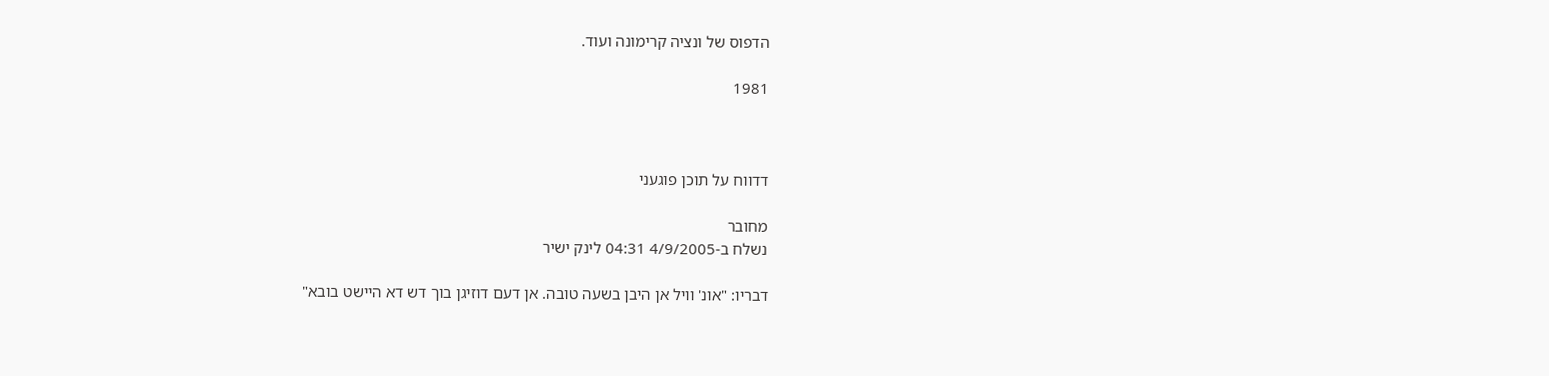הדפוס של ונציה קרימונה ועוד.

1981



דדווח על תוכן פוגעני

מחובר
נשלח ב-4/9/2005 04:31 לינק ישיר

דבריו: "אונ' וויל אן היבן בשעה טובה. אן דעם דוזיגן בוך דש דא היישט בובא"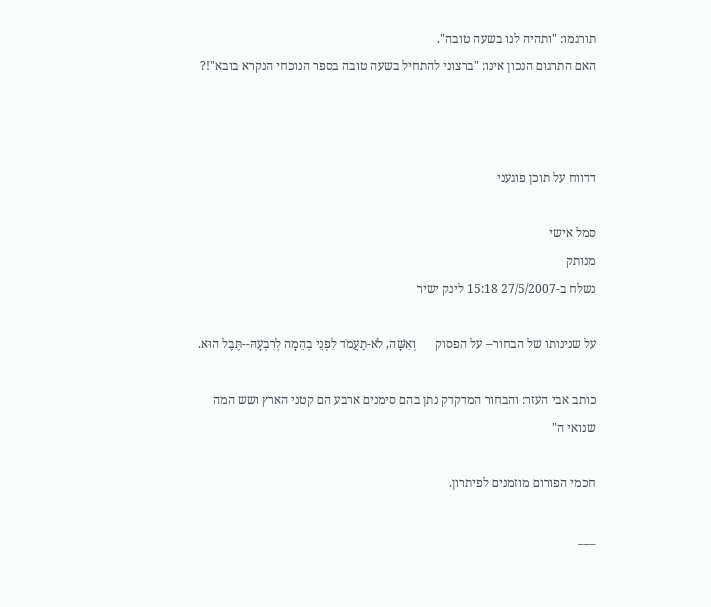תורגמו: "ותהיה לנו בשעה טובה".
האם התרגום הנכון אינו: "ברצוני להתחיל בשעה טובה בספר הנוכחי הנקרא בובא"!?



דדווח על תוכן פוגעני

סמל אישי
מנותק
נשלח ב-27/5/2007 15:18 לינק ישיר

על שנינותו של הבחור-- על הפסוק      וְאִשָּׁה, לֹא-תַעֲמֹד לִפְנֵי בְהֵמָה לְרִבְעָהּ--תֶּבֶל הוּא.

כותב אבי העזר: והבחור המדקדק נתן בהם סימנים ארבע הם קטני הארץ ושש המה שנואי ה"

חכמי הפורום מוזמנים לפיתרון.

___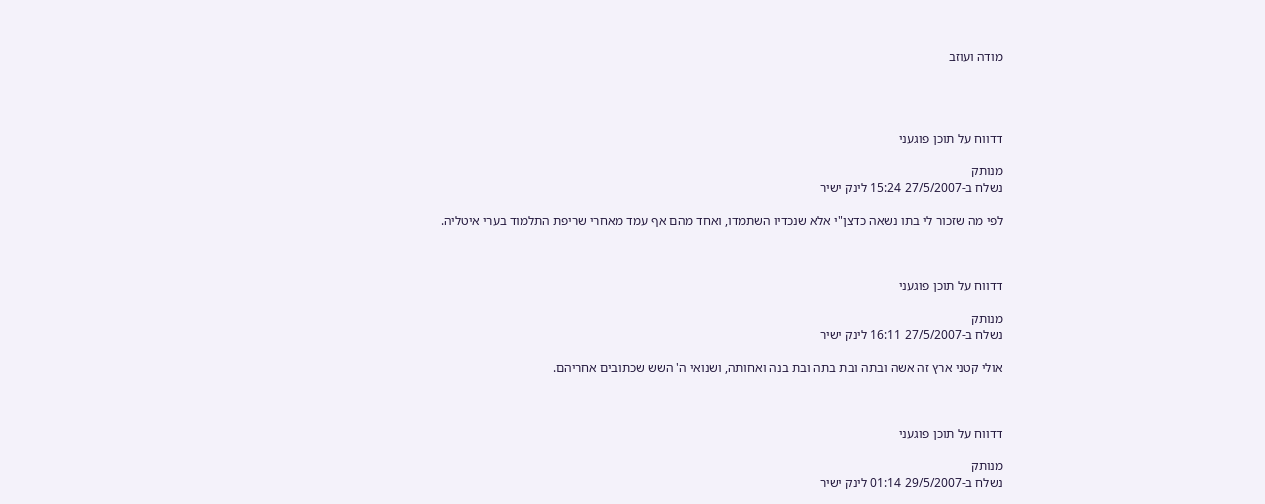מודה ועוזב




דדווח על תוכן פוגעני

מנותק
נשלח ב-27/5/2007 15:24 לינק ישיר

לפי מה שזכור לי בתו נשאה כדצן"י אלא שנכדיו השתמדו, ואחד מהם אף עמד מאחרי שריפת התלמוד בערי איטליה.



דדווח על תוכן פוגעני

מנותק
נשלח ב-27/5/2007 16:11 לינק ישיר

אולי קטני ארץ זה אשה ובתה ובת בתה ובת בנה ואחותה, ושנואי ה' השש שכתובים אחריהם.



דדווח על תוכן פוגעני

מנותק
נשלח ב-29/5/2007 01:14 לינק ישיר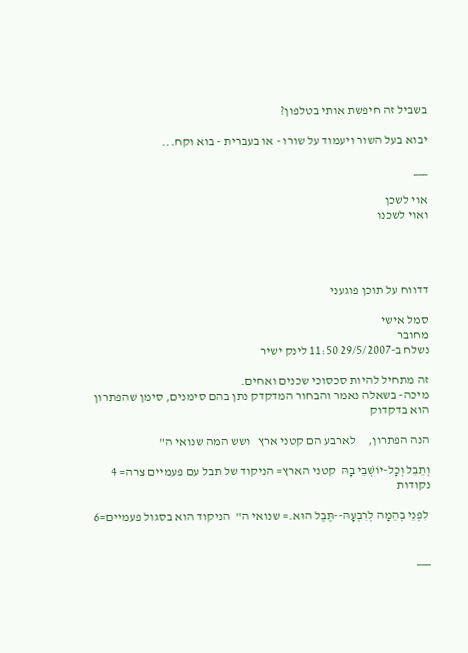בשביל זה חיפשת אותי בטלפון?

יבוא בעל השור ויעמוד על שורו - או בעברית - בוא וקח...

___

אוי לשכן
ואוי לשכנו




דדווח על תוכן פוגעני

סמל אישי
מחובר
נשלח ב-29/5/2007 11:50 לינק ישיר

זה מתחיל להיות סכסוכי שכנים ואחים.
מיכה- בשאלה נאמר והבחור המדקדק נתן בהם סימנים, סימן שהפתרון הוא בדקדוק

הנה הפתרון,     לארבע הם קטני ארץ   ושש המה שנואי ה"

וְתֵבֵל וְכָל-יוֹשְׁבֵי בָהּ  קטני הארץ= הניקוד של תבל עם פעמיים צרה= 4 נקודות

 לִפְנֵי בְהֵמָה לְרִבְעָהּ--תֶּבֶל הוּא.= שנואי ה"  הניקוד הוא בסגול פעמיים=6


___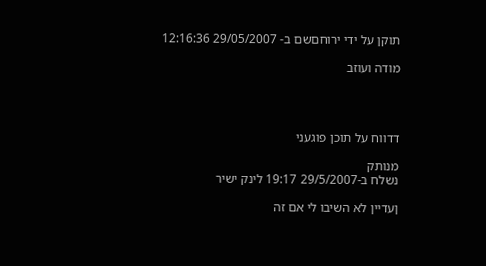תוקן על ידי ירוחםשם ב- 29/05/2007 12:16:36

מודה ועוזב




דדווח על תוכן פוגעני

מנותק
נשלח ב-29/5/2007 19:17 לינק ישיר

ןעדיין לא השיבו לי אם זה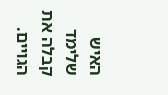האיש שלימד קבלה את הגויים.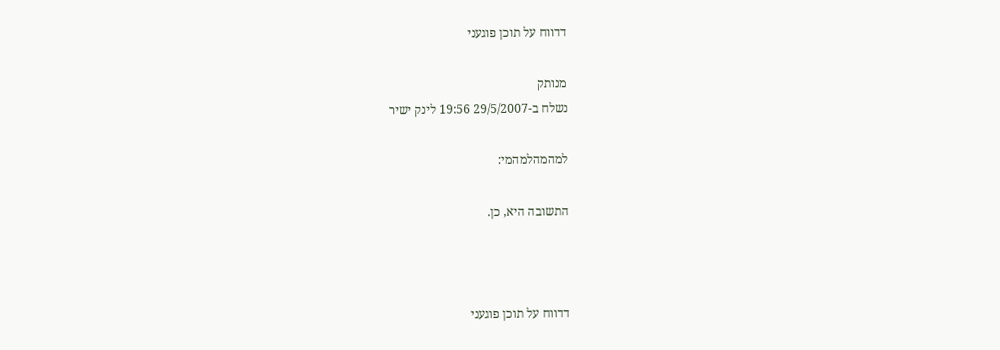דדווח על תוכן פוגעני

מנותק
נשלח ב-29/5/2007 19:56 לינק ישיר

למהמהלמהמי:

התשובה היא, כן.



דדווח על תוכן פוגעני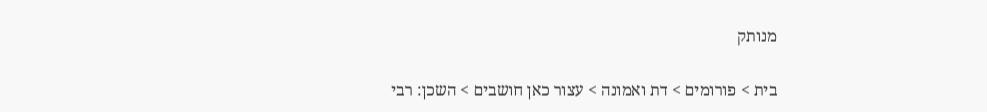מנותק

בית > פורומים > דת ואמונה > עצור כאן חושבים > השכן: רבי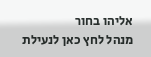אליהו בחור
מנהל לחץ כאן לנעילת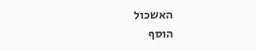האשכול
הוסף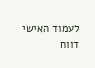לעמוד האישי  דווח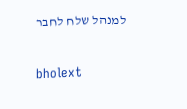למנהל שלח לחבר

bholext